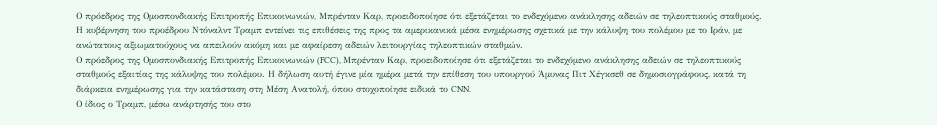Ο πρόεδρος της Ομοσπονδιακής Επιτροπής Επικοινωνιών, Μπρένταν Καρ, προειδοποίησε ότι εξετάζεται το ενδεχόμενο ανάκλησης αδειών σε τηλεοπτικούς σταθμούς.
Η κυβέρνηση του προέδρου Ντόναλντ Τραμπ εντείνει τις επιθέσεις της προς τα αμερικανικά μέσα ενημέρωσης σχετικά με την κάλυψη του πολέμου με το Ιράν, με ανώτατους αξιωματούχους να απειλούν ακόμη και με αφαίρεση αδειών λειτουργίας τηλεοπτικών σταθμών.
Ο πρόεδρος της Ομοσπονδιακής Επιτροπής Επικοινωνιών (FCC), Μπρένταν Καρ, προειδοποίησε ότι εξετάζεται το ενδεχόμενο ανάκλησης αδειών σε τηλεοπτικούς σταθμούς εξαιτίας της κάλυψης του πολέμου. Η δήλωση αυτή έγινε μία ημέρα μετά την επίθεση του υπουργού Άμυνας Πιτ Χέγκσεθ σε δημοσιογράφους, κατά τη διάρκεια ενημέρωσης για την κατάσταση στη Μέση Ανατολή, όπου στοχοποίησε ειδικά το CNN.
Ο ίδιος ο Τραμπ, μέσω ανάρτησής του στο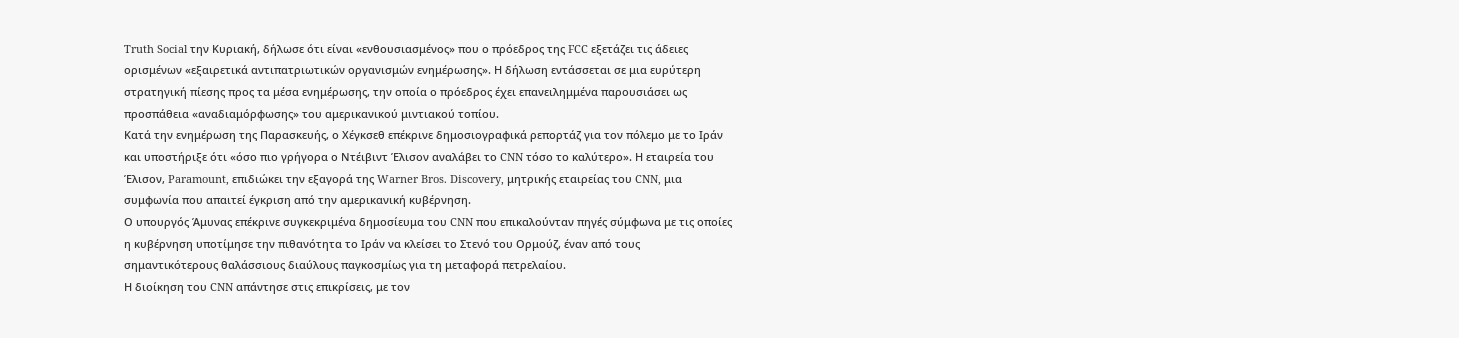Truth Social την Κυριακή, δήλωσε ότι είναι «ενθουσιασμένος» που ο πρόεδρος της FCC εξετάζει τις άδειες ορισμένων «εξαιρετικά αντιπατριωτικών οργανισμών ενημέρωσης». Η δήλωση εντάσσεται σε μια ευρύτερη στρατηγική πίεσης προς τα μέσα ενημέρωσης, την οποία ο πρόεδρος έχει επανειλημμένα παρουσιάσει ως προσπάθεια «αναδιαμόρφωσης» του αμερικανικού μιντιακού τοπίου.
Κατά την ενημέρωση της Παρασκευής, ο Χέγκσεθ επέκρινε δημοσιογραφικά ρεπορτάζ για τον πόλεμο με το Ιράν και υποστήριξε ότι «όσο πιο γρήγορα ο Ντέιβιντ Έλισον αναλάβει το CNN τόσο το καλύτερο». Η εταιρεία του Έλισον, Paramount, επιδιώκει την εξαγορά της Warner Bros. Discovery, μητρικής εταιρείας του CNN, μια συμφωνία που απαιτεί έγκριση από την αμερικανική κυβέρνηση.
Ο υπουργός Άμυνας επέκρινε συγκεκριμένα δημοσίευμα του CNN που επικαλούνταν πηγές σύμφωνα με τις οποίες η κυβέρνηση υποτίμησε την πιθανότητα το Ιράν να κλείσει το Στενό του Ορμούζ, έναν από τους σημαντικότερους θαλάσσιους διαύλους παγκοσμίως για τη μεταφορά πετρελαίου.
Η διοίκηση του CNN απάντησε στις επικρίσεις, με τον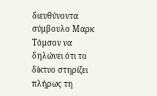διευθύνοντα σύμβουλο Μαρκ Τόμσον να δηλώνει ότι το δίκτυο στηρίζει πλήρως τη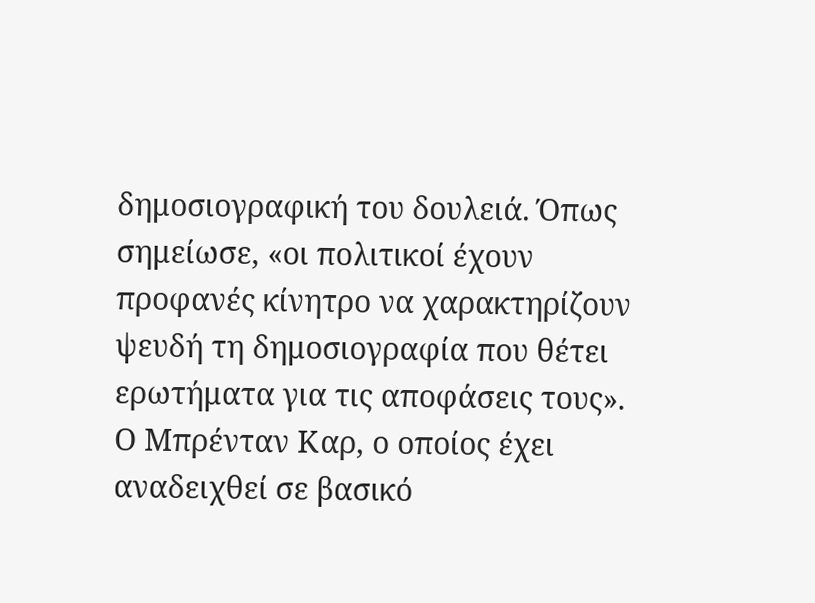δημοσιογραφική του δουλειά. Όπως σημείωσε, «οι πολιτικοί έχουν προφανές κίνητρο να χαρακτηρίζουν ψευδή τη δημοσιογραφία που θέτει ερωτήματα για τις αποφάσεις τους».
Ο Μπρένταν Καρ, ο οποίος έχει αναδειχθεί σε βασικό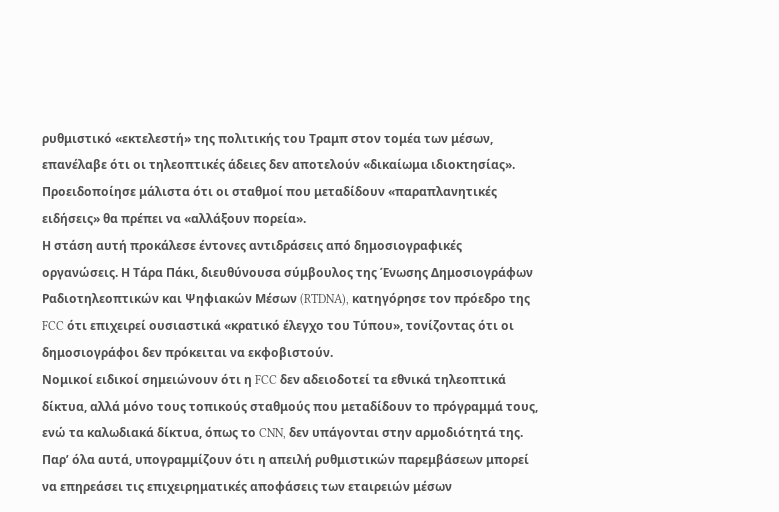ρυθμιστικό «εκτελεστή» της πολιτικής του Τραμπ στον τομέα των μέσων, επανέλαβε ότι οι τηλεοπτικές άδειες δεν αποτελούν «δικαίωμα ιδιοκτησίας». Προειδοποίησε μάλιστα ότι οι σταθμοί που μεταδίδουν «παραπλανητικές ειδήσεις» θα πρέπει να «αλλάξουν πορεία».
Η στάση αυτή προκάλεσε έντονες αντιδράσεις από δημοσιογραφικές οργανώσεις. Η Τάρα Πάκι, διευθύνουσα σύμβουλος της Ένωσης Δημοσιογράφων Ραδιοτηλεοπτικών και Ψηφιακών Μέσων (RTDNA), κατηγόρησε τον πρόεδρο της FCC ότι επιχειρεί ουσιαστικά «κρατικό έλεγχο του Τύπου», τονίζοντας ότι οι δημοσιογράφοι δεν πρόκειται να εκφοβιστούν.
Νομικοί ειδικοί σημειώνουν ότι η FCC δεν αδειοδοτεί τα εθνικά τηλεοπτικά δίκτυα, αλλά μόνο τους τοπικούς σταθμούς που μεταδίδουν το πρόγραμμά τους, ενώ τα καλωδιακά δίκτυα, όπως το CNN, δεν υπάγονται στην αρμοδιότητά της. Παρ’ όλα αυτά, υπογραμμίζουν ότι η απειλή ρυθμιστικών παρεμβάσεων μπορεί να επηρεάσει τις επιχειρηματικές αποφάσεις των εταιρειών μέσων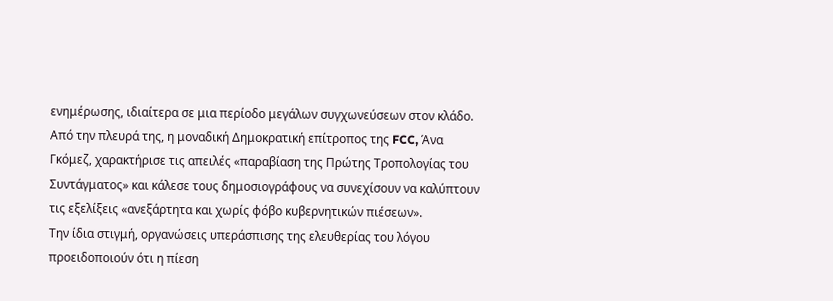ενημέρωσης, ιδιαίτερα σε μια περίοδο μεγάλων συγχωνεύσεων στον κλάδο.
Από την πλευρά της, η μοναδική Δημοκρατική επίτροπος της FCC, Άνα Γκόμεζ, χαρακτήρισε τις απειλές «παραβίαση της Πρώτης Τροπολογίας του Συντάγματος» και κάλεσε τους δημοσιογράφους να συνεχίσουν να καλύπτουν τις εξελίξεις «ανεξάρτητα και χωρίς φόβο κυβερνητικών πιέσεων».
Την ίδια στιγμή, οργανώσεις υπεράσπισης της ελευθερίας του λόγου προειδοποιούν ότι η πίεση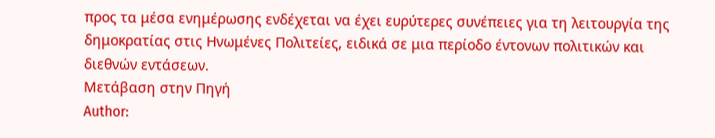προς τα μέσα ενημέρωσης ενδέχεται να έχει ευρύτερες συνέπειες για τη λειτουργία της δημοκρατίας στις Ηνωμένες Πολιτείες, ειδικά σε μια περίοδο έντονων πολιτικών και διεθνών εντάσεων.
Μετάβαση στην Πηγή
Author: